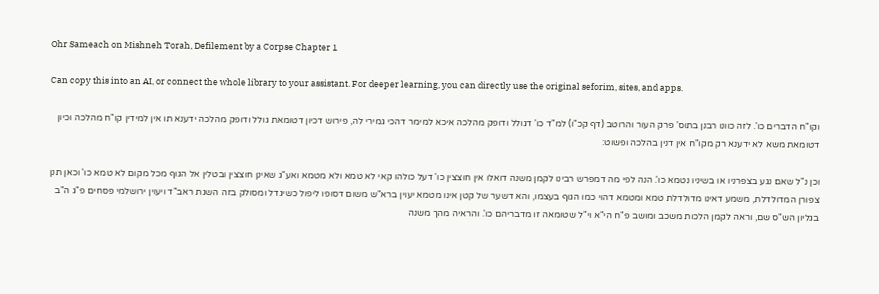Ohr Sameach on Mishneh Torah, Defilement by a Corpse Chapter 1

Can copy this into an AI, or connect the whole library to your assistant. For deeper learning, you can directly use the original seforim, sites, and apps.

וקו"ח הדברים כו'. לזה כוונו רבנן בתוס' פרק העור והרוטב (דף קכ"ו) למ"ד כו' דגולל ודופק מהלכה איכא למימר דהכי גמירי לה, פירוש דכיון דטומאת גולל ודופק מהלכה ידענא תו אין למידין קו"ח מהלכה וכיון דטומאת משא לא ידענא רק מקו"ח אין דנין בהלכה ופשוט:

וכן נ"ל שאם נגע בצפרניו או בשיניו נטמא כו'. הנה לפי מה דמפרש רבינו לקמן משנה דואלו אין חוצצין כו' דעל כולהו קאי לא טמא ולא מטמא ואע"ג שאינן חוצצין ובטלין אל הגוף מכל מקום לא טמא כו' וכאן תנן צפורן המדולדלת, משמע דאינו מדולדלת טמא ומטמא דהוי כמו הגוף בעצמו, והא דשער של קטן אינו מטמא יעוין ברא"ש משום דסופו ליפול כשיגדל ומסולק בזה השגת ראב"ד ויעוין ירושלמי פסחים פ"ג ה"ב בגליון הש"ס שם, וראה לקמן הלכות משכב ומושב פ"ח הי"א וי"ל שטומאה זו מדבריהם כו'. והראיה מהך משנה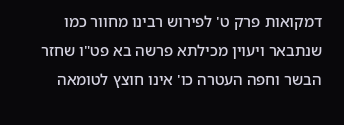דמקואות פרק ט' לפירוש רבינו מחוור כמו שנתבאר ויעוין מכילתא פרשה בא פט"ו שחזר הבשר וחפה העטרה כו' אינו חוצץ לטומאה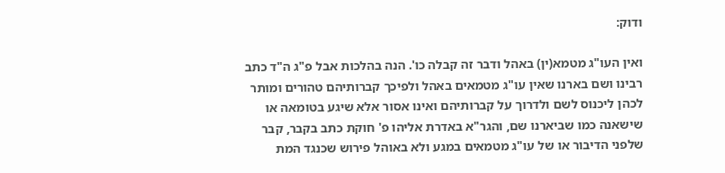ודוק:

ואין העו"ג מטמא(ין) באהל ודבר זה קבלה כו'. הנה בהלכות אבל פ"ג ה"ד כתב רבינו ושם בארנו שאין עו"ג מטמאים באהל ולפיכך קברותיהם טהורים ומותר לכהן ליכנוס לשם ולדרוך על קברותיהם ואינו אסור אלא שיגע בטומאה או שישאנה כמו שביארנו שם, והגר"א באדרת אליהו פ' חוקת כתב בקבר, קבר שלפני הדיבור או של עו"ג מטמאים במגע ולא באוהל פירוש שכנגד המת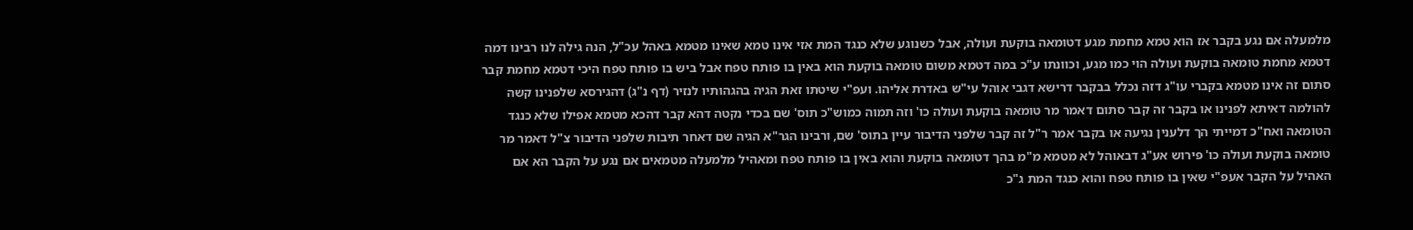מלמעלה אם נגע בקבר אז הוא טמא מחמת מגע דטומאה בוקעת ועולה, אבל כשנוגע שלא כנגד המת אזי אינו טמא שאינו מטמא באהל עכ"ל, הנה גילה לנו רבינו דמה דטמא מחמת טומאה בוקעת ועולה הוי כמו מגע, וכוונתו ע"כ במה דטמא משום טומאה בוקעת הוא באין בו פותח טפח אבל ביש בו פותח טפח היכי דטמא מחמת קבר סתום זה אינו מטמא בקברי עו"ג דזה נכלל בבקבר דרישא דגבי אוהל עי"ש באדרת אליהו. ועפ"י שיטתו זאת הגיה בהגהותיו לנזיר (דף נ"ג) דהגירסא שלפנינו קשה להולמה דאיתא לפנינו או בקבר זה קבר סתום דאמר מר טומאה בוקעת ועולה כו' וזה תמוה כמוש"כ תוס' שם בכדי נקטה דהא קבר דהכא מטמא אפילו שלא כנגד הטומאה ואח"כ דמייתי הך דלענין נגיעה או בקבר אמר ר"ל זה קבר שלפני הדיבור עיין בתוס' שם, ורבינו הגר"א הגיה שם דאחר תיבות שלפני הדיבור צ"ל דאמר מר טומאה בוקעת ועולה כו' פירוש אע"ג דבאוהל לא מטמא מ"מ בהך דטומאה בוקעת והוא באין בו פותח טפח ומאהיל מלמעלה מטמאים אם נגע על הקבר הא אם האהיל על הקבר אעפ"י שאין בו פותח טפח והוא כנגד המת ג"כ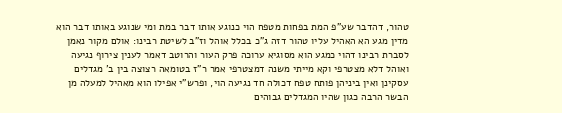טהור, דהדבר שע"פ המת בפחות מטפח הוי כנוגע אותו דבר במת ומי שנוגע באותו דבר הוא מדין מגע הא האהיל עליו טהור דזה ג"כ בכלל אוהל וז"ב לשיטת רבינו: אולם מקור נאמן לסברת רבינו דהוי כמגע הוא מסוגיא ערוכה פרק העור והרוטב דאמר לענין צירוף נגיעה ואוהל דלא מצטרפי וקא מייתי משנה דמצטרפי אמר ר"ז בטומאה רצוצה בין ב' מגדלים עסקינן ואין ביניהן פותח טפח דכולה חד נגיעה הוי, ופרש"י אפילו הוא מאהיל למעלה מן הבשר הרבה כגון שהיו המגדלים גבוהים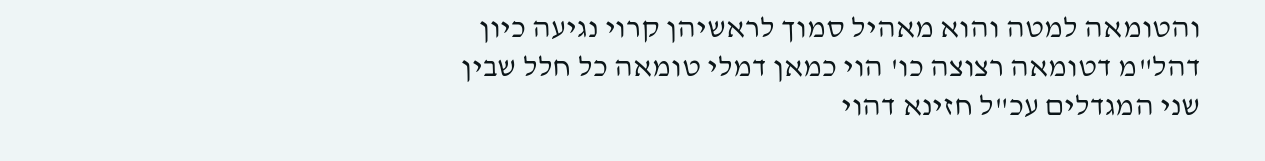והטומאה למטה והוא מאהיל סמוך לראשיהן קרוי נגיעה כיון דהל"מ דטומאה רצוצה כו' הוי כמאן דמלי טומאה כל חלל שבין שני המגדלים עכ"ל חזינא דהוי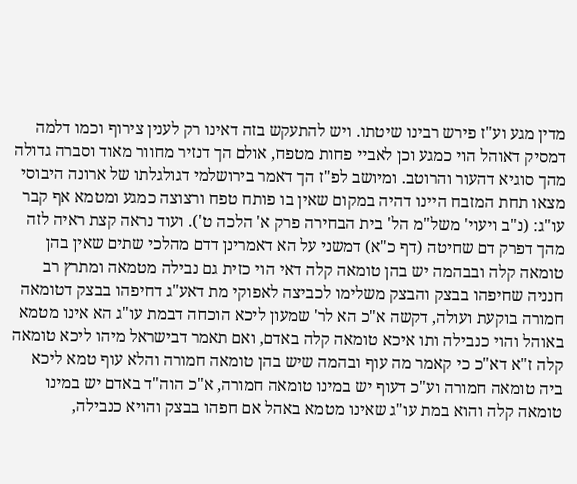מדין מגע וע"ז פירש רבינו שיטתו. ויש להתעקש בזה דאינו רק לענין צירוף וכמו דלמה דמסיק דאוהל הוי כמגע וכן לאביי פחות מטפח, אולם הך דנזיר מחוור מאוד וסברה גדולה מהך סוגיא דהעור והרוטב. ומיושב לפ"ז הך דאמר בירושלמי דגולגלתו של ארונה היבוסי מצאו תחת המזבח היינו דהיה במקום שאין בו פותח טפח ורצוצה כמגע ומטמא אף קבר עו"ג: (נ"ב ויעוי' משל"מ הל' בית הבחירה פרק א' הלכה ט'). ועוד נראה קצת ראיה לזה מהך דפרק דם שחיטה (דף כ"א) דמשני על הא דאמרינן דדם מהלכי שתים שאין בהן טומאה קלה ובבהמה יש בהן טומאה קלה דאי הוי כזית גם נבילה מטמאה ומתרץ רב חנניה שחיפהו בבצק והבצק משלימו לכביצה לאפוקי מת דאע"ג דחיפהו בבצק דטומאה חמורה בוקעת ועולה, דקשה א"כ הא לר' שמעון ליכא הוכחה דבמת עו"ג הא אינו מטמא באוהל והוי כנבילה ותו איכא טומאה קלה באדם, ואם תאמר דבישראל מיהו ליכא טומאה קלה ז"א דא"כ כי קאמר מה עוף ובהמה שיש בהן טומאה חמורה והלא עוף טמא ליכא ביה טומאה חמורה וע"כ דעוף יש במינו טומאה חמורה, א"כ הוה"ד באדם יש במינו טומאה קלה והוא במת עו"ג שאינו מטמא באהל אם חפהו בבצק והויא כנבילה,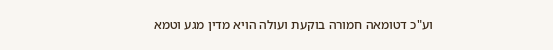וע"כ דטומאה חמורה בוקעת ועולה הויא מדין מגע וטמא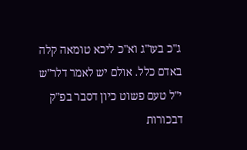ג"כ בעו"ג וא"כ ליכא טומאה קלה באדם כלל. אולם יש לאמר דלר"ש י"ל טעם פשוט כיון דסבר בפ"ק דבכורות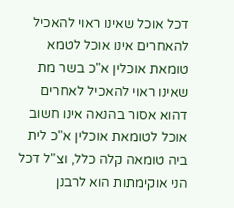דכל אוכל שאינו ראוי להאכיל להאחרים אינו אוכל לטמא טומאת אוכלין א"כ בשר מת שאינו ראוי להאכיל לאחרים דהוא אסור בהנאה אינו חשוב אוכל לטומאת אוכלין א"כ לית ביה טומאה קלה כלל, וצ"ל דכל הני אוקימתות הוא לרבנן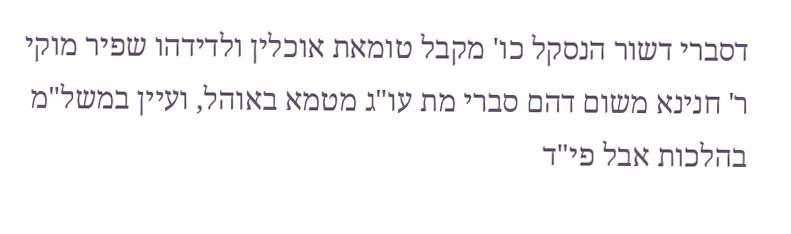דסברי דשור הנסקל כו' מקבל טומאת אוכלין ולדידהו שפיר מוקי ר' חנינא משום דהם סברי מת עו"ג מטמא באוהל, ועיין במשל"מ בהלכות אבל פי"ד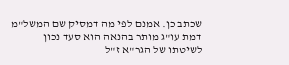שכתב כן. אמנם לפי מה דמסיק שם המשל"מ דמת עו"ג מותר בהנאה הוא סעד נכון לשיטתו של הגר"א ז"ל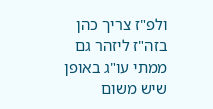ולפ"ז צריך כהן בזה"ז ליזהר גם ממתי עו"ג באופן שיש משום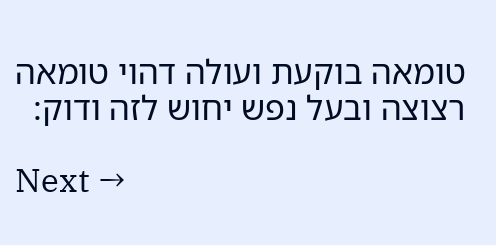טומאה בוקעת ועולה דהוי טומאה רצוצה ובעל נפש יחוש לזה ודוק:

Next →